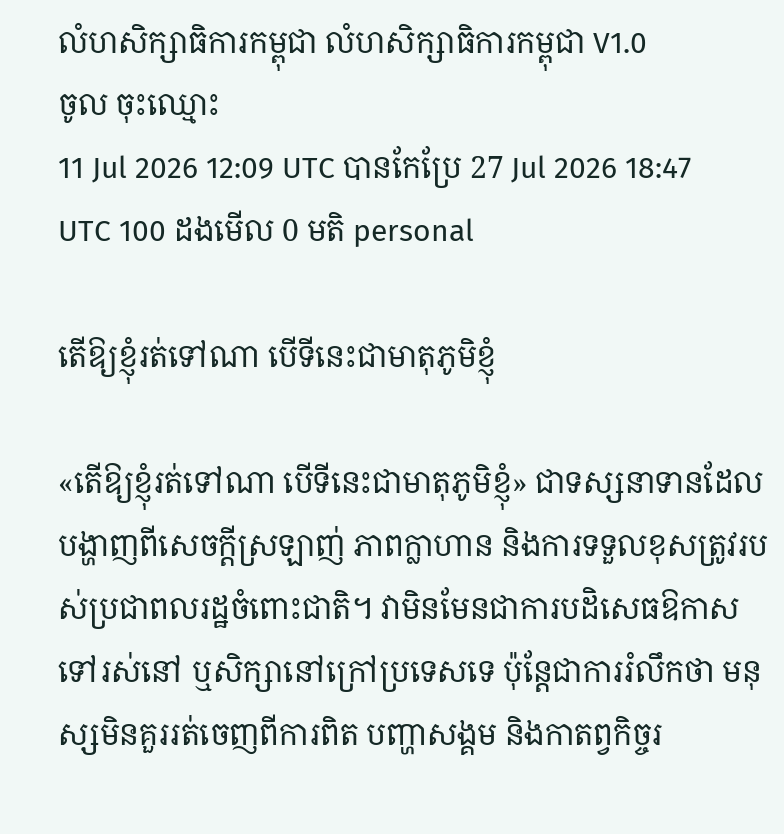លំហសិក្សាធិការកម្ពុជា លំហសិក្សាធិការកម្ពុជា V1.0
ចូល ចុះឈ្មោះ
11 Jul 2026 12:09 UTC បានកែប្រែ 27 Jul 2026 18:47 UTC 100 ដងមើល 0 មតិ personal

តើឱ្យខ្ញុំរត់ទៅណា បើទីនេះជាមាតុភូមិខ្ញុំ

«តើឱ្យខ្ញុំរត់ទៅណា បើទីនេះជាមាតុភូមិខ្ញុំ» ជាទស្សនាទានដែលបង្ហាញពីសេចក្ដីស្រឡាញ់ ភាពក្លាហាន និងការទទួលខុសត្រូវរបស់ប្រជាពលរដ្ឋចំពោះជាតិ។ វាមិនមែនជាការបដិសេធឱកាសទៅរស់នៅ ឬសិក្សានៅក្រៅប្រទេសទេ ប៉ុន្តែជាការរំលឹកថា មនុស្សមិនគួររត់ចេញពីការពិត បញ្ហាសង្គម និងកាតព្វកិច្ចរ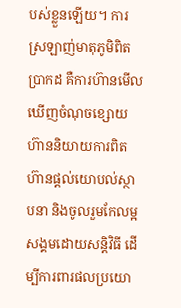បស់ខ្លួនឡើយ។ ការស្រឡាញ់មាតុភូមិពិតប្រាកដ គឺការហ៊ានមើលឃើញចំណុចខ្សោយ ហ៊ាននិយាយការពិត ហ៊ានផ្ដល់យោបល់ស្ថាបនា និងចូលរួមកែលម្អសង្គមដោយសន្តិវិធី ដើម្បីការពារផលប្រយោ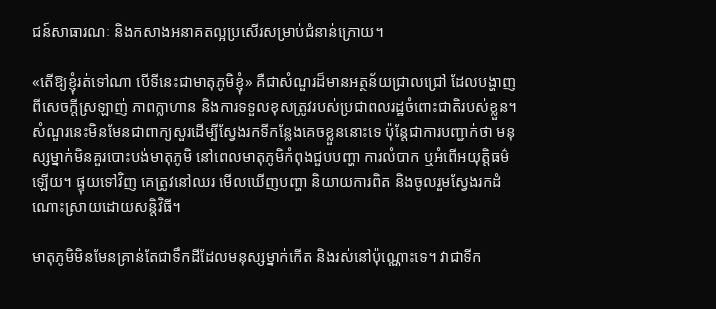ជន៍សាធារណៈ និងកសាងអនាគតល្អប្រសើរសម្រាប់ជំនាន់ក្រោយ។

«តើឱ្យខ្ញុំរត់ទៅណា បើទីនេះជាមាតុភូមិខ្ញុំ» គឺជាសំណួរដ៏មានអត្ថន័យជ្រាលជ្រៅ ដែលបង្ហាញពីសេចក្ដីស្រឡាញ់ ភាពក្លាហាន និងការទទួលខុសត្រូវរបស់ប្រជាពលរដ្ឋចំពោះជាតិរបស់ខ្លួន។ សំណួរនេះមិនមែនជាពាក្យសួរដើម្បីស្វែងរកទីកន្លែងគេចខ្លួននោះទេ ប៉ុន្តែជាការបញ្ជាក់ថា មនុស្សម្នាក់មិនគួរបោះបង់មាតុភូមិ នៅពេលមាតុភូមិកំពុងជួបបញ្ហា ការលំបាក ឬអំពើអយុត្តិធម៌ឡើយ។ ផ្ទុយទៅវិញ គេត្រូវនៅឈរ មើលឃើញបញ្ហា និយាយការពិត និងចូលរួមស្វែងរកដំណោះស្រាយដោយសន្តិវិធី។

មាតុភូមិមិនមែនគ្រាន់តែជាទឹកដីដែលមនុស្សម្នាក់កើត និងរស់នៅប៉ុណ្ណោះទេ។ វាជាទីក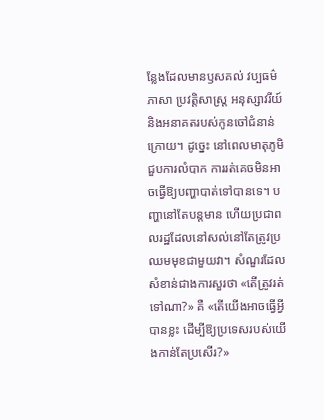ន្លែងដែលមានឫសគល់ វប្បធម៌ ភាសា ប្រវត្តិសាស្ត្រ អនុស្សាវរីយ៍ និងអនាគតរបស់កូនចៅជំនាន់ក្រោយ។ ដូច្នេះ នៅពេលមាតុភូមិជួបការលំបាក ការរត់គេចមិនអាចធ្វើឱ្យបញ្ហាបាត់ទៅបានទេ។ បញ្ហានៅតែបន្តមាន ហើយប្រជាពលរដ្ឋដែលនៅសល់នៅតែត្រូវប្រឈមមុខជាមួយវា។ សំណួរដែលសំខាន់ជាងការសួរថា «តើត្រូវរត់ទៅណា?» គឺ «តើយើងអាចធ្វើអ្វីបានខ្លះ ដើម្បីឱ្យប្រទេសរបស់យើងកាន់តែប្រសើរ?»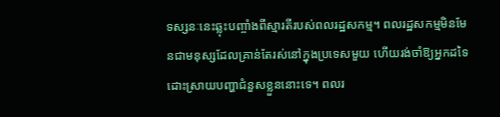ទស្សនៈនេះឆ្លុះបញ្ចាំងពីស្មារតីរបស់ពលរដ្ឋសកម្ម។ ពលរដ្ឋសកម្មមិនមែនជាមនុស្សដែលគ្រាន់តែរស់នៅក្នុងប្រទេសមួយ ហើយរង់ចាំឱ្យអ្នកដទៃដោះស្រាយបញ្ហាជំនួសខ្លួននោះទេ។ ពលរ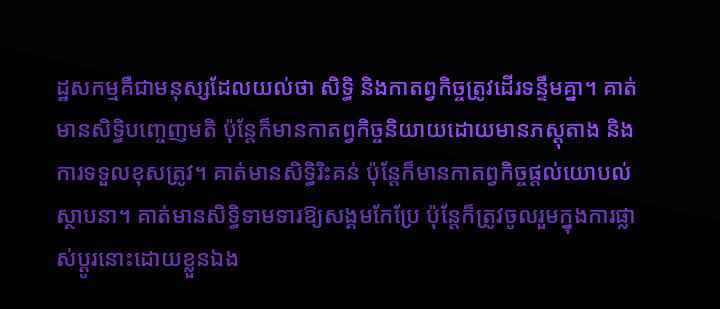ដ្ឋសកម្មគឺជាមនុស្សដែលយល់ថា សិទ្ធិ និងកាតព្វកិច្ចត្រូវដើរទន្ទឹមគ្នា។ គាត់មានសិទ្ធិបញ្ចេញមតិ ប៉ុន្តែក៏មានកាតព្វកិច្ចនិយាយដោយមានភស្តុតាង និងការទទួលខុសត្រូវ។ គាត់មានសិទ្ធិរិះគន់ ប៉ុន្តែក៏មានកាតព្វកិច្ចផ្ដល់យោបល់ស្ថាបនា។ គាត់មានសិទ្ធិទាមទារឱ្យសង្គមកែប្រែ ប៉ុន្តែក៏ត្រូវចូលរួមក្នុងការផ្លាស់ប្ដូរនោះដោយខ្លួនឯង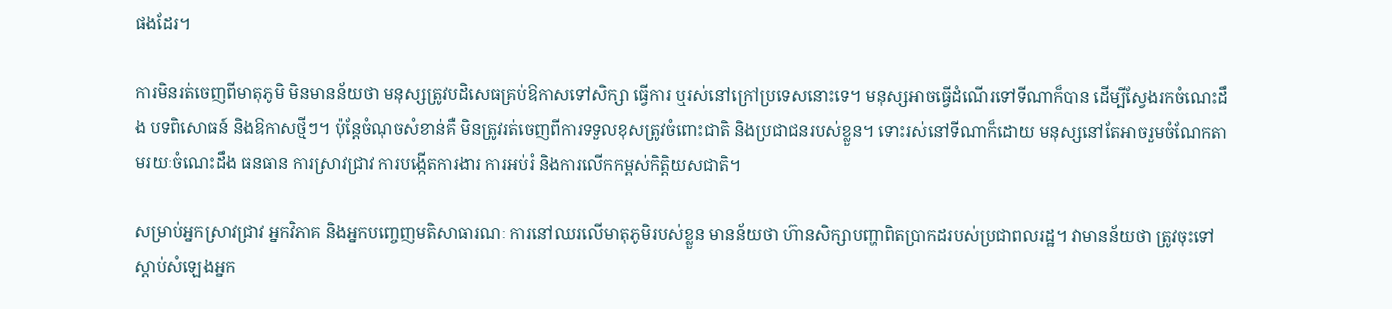ផងដែរ។

ការមិនរត់ចេញពីមាតុភូមិ មិនមានន័យថា មនុស្សត្រូវបដិសេធគ្រប់ឱកាសទៅសិក្សា ធ្វើការ ឬរស់នៅក្រៅប្រទេសនោះទេ។ មនុស្សអាចធ្វើដំណើរទៅទីណាក៏បាន ដើម្បីស្វែងរកចំណេះដឹង បទពិសោធន៍ និងឱកាសថ្មីៗ។ ប៉ុន្តែចំណុចសំខាន់គឺ មិនត្រូវរត់ចេញពីការទទួលខុសត្រូវចំពោះជាតិ និងប្រជាជនរបស់ខ្លួន។ ទោះរស់នៅទីណាក៏ដោយ មនុស្សនៅតែអាចរួមចំណែកតាមរយៈចំណេះដឹង ធនធាន ការស្រាវជ្រាវ ការបង្កើតការងារ ការអប់រំ និងការលើកកម្ពស់កិត្តិយសជាតិ។

សម្រាប់អ្នកស្រាវជ្រាវ អ្នកវិភាគ និងអ្នកបញ្ចេញមតិសាធារណៈ ការនៅឈរលើមាតុភូមិរបស់ខ្លួន មានន័យថា ហ៊ានសិក្សាបញ្ហាពិតប្រាកដរបស់ប្រជាពលរដ្ឋ។ វាមានន័យថា ត្រូវចុះទៅស្ដាប់សំឡេងអ្នក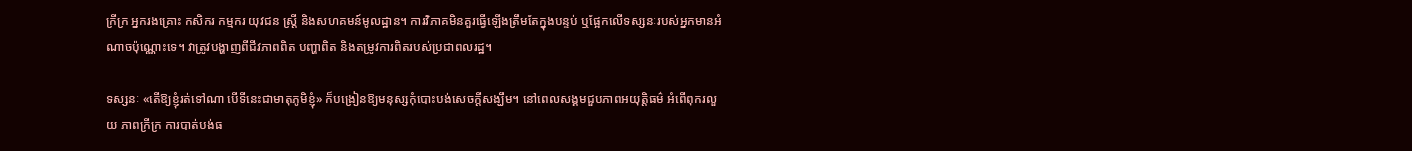ក្រីក្រ អ្នករងគ្រោះ កសិករ កម្មករ យុវជន ស្ត្រី និងសហគមន៍មូលដ្ឋាន។ ការវិភាគមិនគួរធ្វើឡើងត្រឹមតែក្នុងបន្ទប់ ឬផ្អែកលើទស្សនៈរបស់អ្នកមានអំណាចប៉ុណ្ណោះទេ។ វាត្រូវបង្ហាញពីជីវភាពពិត បញ្ហាពិត និងតម្រូវការពិតរបស់ប្រជាពលរដ្ឋ។

ទស្សនៈ «តើឱ្យខ្ញុំរត់ទៅណា បើទីនេះជាមាតុភូមិខ្ញុំ» ក៏បង្រៀនឱ្យមនុស្សកុំបោះបង់សេចក្ដីសង្ឃឹម។ នៅពេលសង្គមជួបភាពអយុត្តិធម៌ អំពើពុករលួយ ភាពក្រីក្រ ការបាត់បង់ធ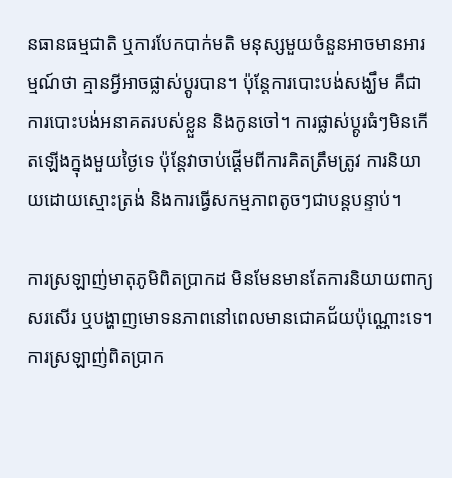នធានធម្មជាតិ ឬការបែកបាក់មតិ មនុស្សមួយចំនួនអាចមានអារម្មណ៍ថា គ្មានអ្វីអាចផ្លាស់ប្ដូរបាន។ ប៉ុន្តែការបោះបង់សង្ឃឹម គឺជាការបោះបង់អនាគតរបស់ខ្លួន និងកូនចៅ។ ការផ្លាស់ប្ដូរធំៗមិនកើតឡើងក្នុងមួយថ្ងៃទេ ប៉ុន្តែវាចាប់ផ្ដើមពីការគិតត្រឹមត្រូវ ការនិយាយដោយស្មោះត្រង់ និងការធ្វើសកម្មភាពតូចៗជាបន្តបន្ទាប់។

ការស្រឡាញ់មាតុភូមិពិតប្រាកដ មិនមែនមានតែការនិយាយពាក្យសរសើរ ឬបង្ហាញមោទនភាពនៅពេលមានជោគជ័យប៉ុណ្ណោះទេ។ ការស្រឡាញ់ពិតប្រាក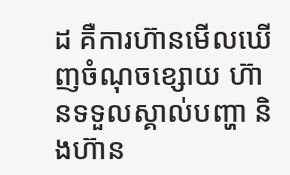ដ គឺការហ៊ានមើលឃើញចំណុចខ្សោយ ហ៊ានទទួលស្គាល់បញ្ហា និងហ៊ាន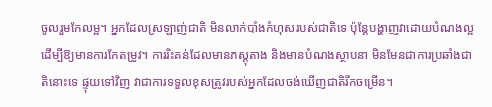ចូលរួមកែលម្អ។ អ្នកដែលស្រឡាញ់ជាតិ មិនលាក់បាំងកំហុសរបស់ជាតិទេ ប៉ុន្តែបង្ហាញវាដោយបំណងល្អ ដើម្បីឱ្យមានការកែតម្រូវ។ ការរិះគន់ដែលមានភស្តុតាង និងមានបំណងស្ថាបនា មិនមែនជាការប្រឆាំងជាតិនោះទេ ផ្ទុយទៅវិញ វាជាការទទួលខុសត្រូវរបស់អ្នកដែលចង់ឃើញជាតិរីកចម្រើន។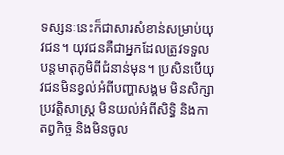ទស្សនៈនេះក៏ជាសារសំខាន់សម្រាប់យុវជន។ យុវជនគឺជាអ្នកដែលត្រូវទទួលបន្តមាតុភូមិពីជំនាន់មុន។ ប្រសិនបើយុវជនមិនខ្វល់អំពីបញ្ហាសង្គម មិនសិក្សាប្រវត្តិសាស្ត្រ មិនយល់អំពីសិទ្ធិ និងកាតព្វកិច្ច និងមិនចូល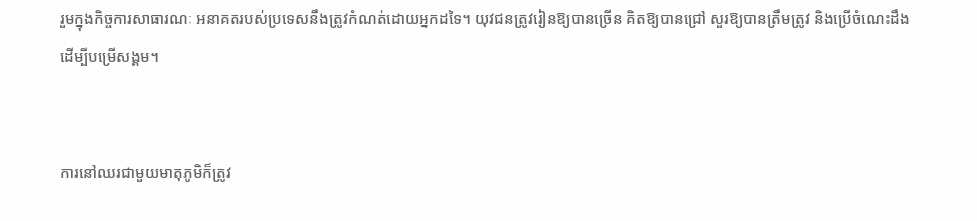រួមក្នុងកិច្ចការសាធារណៈ អនាគតរបស់ប្រទេសនឹងត្រូវកំណត់ដោយអ្នកដទៃ។ យុវជនត្រូវរៀនឱ្យបានច្រើន គិតឱ្យបានជ្រៅ សួរឱ្យបានត្រឹមត្រូវ និងប្រើចំណេះដឹងដើម្បីបម្រើសង្គម។


ការនៅឈរជាមួយមាតុភូមិក៏ត្រូវ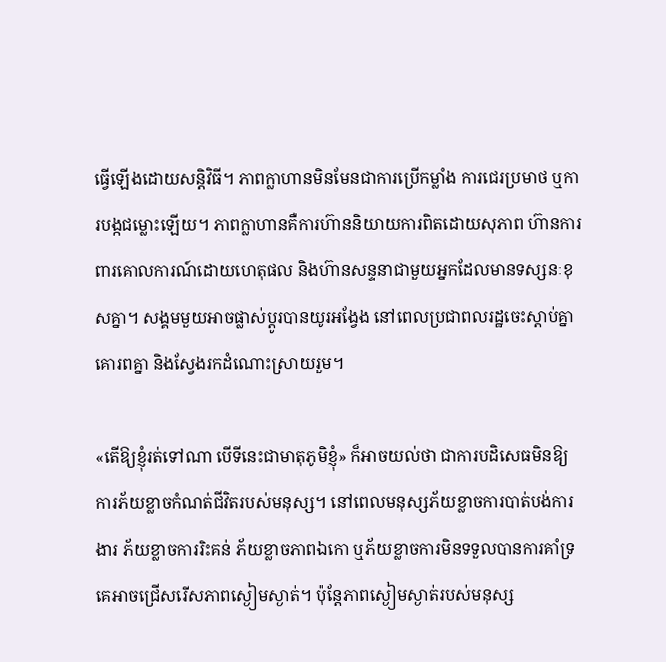ធ្វើឡើងដោយសន្តិវិធី។ ភាពក្លាហានមិនមែនជាការប្រើកម្លាំង ការជេរប្រមាថ ឬការបង្កជម្លោះឡើយ។ ភាពក្លាហានគឺការហ៊ាននិយាយការពិតដោយសុភាព ហ៊ានការពារគោលការណ៍ដោយហេតុផល និងហ៊ានសន្ទនាជាមួយអ្នកដែលមានទស្សនៈខុសគ្នា។ សង្គមមួយអាចផ្លាស់ប្ដូរបានយូរអង្វែង នៅពេលប្រជាពលរដ្ឋចេះស្ដាប់គ្នា គោរពគ្នា និងស្វែងរកដំណោះស្រាយរួម។

«តើឱ្យខ្ញុំរត់ទៅណា បើទីនេះជាមាតុភូមិខ្ញុំ» ក៏អាចយល់ថា ជាការបដិសេធមិនឱ្យការភ័យខ្លាចកំណត់ជីវិតរបស់មនុស្ស។ នៅពេលមនុស្សភ័យខ្លាចការបាត់បង់ការងារ ភ័យខ្លាចការរិះគន់ ភ័យខ្លាចភាពឯកោ ឬភ័យខ្លាចការមិនទទួលបានការគាំទ្រ គេអាចជ្រើសរើសភាពស្ងៀមស្ងាត់។ ប៉ុន្តែភាពស្ងៀមស្ងាត់របស់មនុស្ស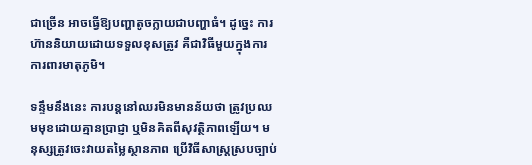ជាច្រើន អាចធ្វើឱ្យបញ្ហាតូចក្លាយជាបញ្ហាធំ។ ដូច្នេះ ការហ៊ាននិយាយដោយទទួលខុសត្រូវ គឺជាវិធីមួយក្នុងការការពារមាតុភូមិ។

ទន្ទឹមនឹងនេះ ការបន្តនៅឈរមិនមានន័យថា ត្រូវប្រឈមមុខដោយគ្មានប្រាជ្ញា ឬមិនគិតពីសុវត្ថិភាពឡើយ។ មនុស្សត្រូវចេះវាយតម្លៃស្ថានភាព ប្រើវិធីសាស្ត្រស្របច្បាប់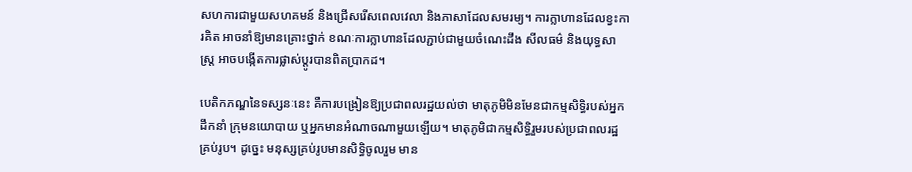សហការជាមួយសហគមន៍ និងជ្រើសរើសពេលវេលា និងភាសាដែលសមរម្យ។ ការក្លាហានដែលខ្វះការគិត អាចនាំឱ្យមានគ្រោះថ្នាក់ ខណៈការក្លាហានដែលភ្ជាប់ជាមួយចំណេះដឹង សីលធម៌ និងយុទ្ធសាស្ត្រ អាចបង្កើតការផ្លាស់ប្ដូរបានពិតប្រាកដ។

បេតិកភណ្ឌនៃទស្សនៈនេះ គឺការបង្រៀនឱ្យប្រជាពលរដ្ឋយល់ថា មាតុភូមិមិនមែនជាកម្មសិទ្ធិរបស់អ្នកដឹកនាំ ក្រុមនយោបាយ ឬអ្នកមានអំណាចណាមួយឡើយ។ មាតុភូមិជាកម្មសិទ្ធិរួមរបស់ប្រជាពលរដ្ឋគ្រប់រូប។ ដូច្នេះ មនុស្សគ្រប់រូបមានសិទ្ធិចូលរួម មាន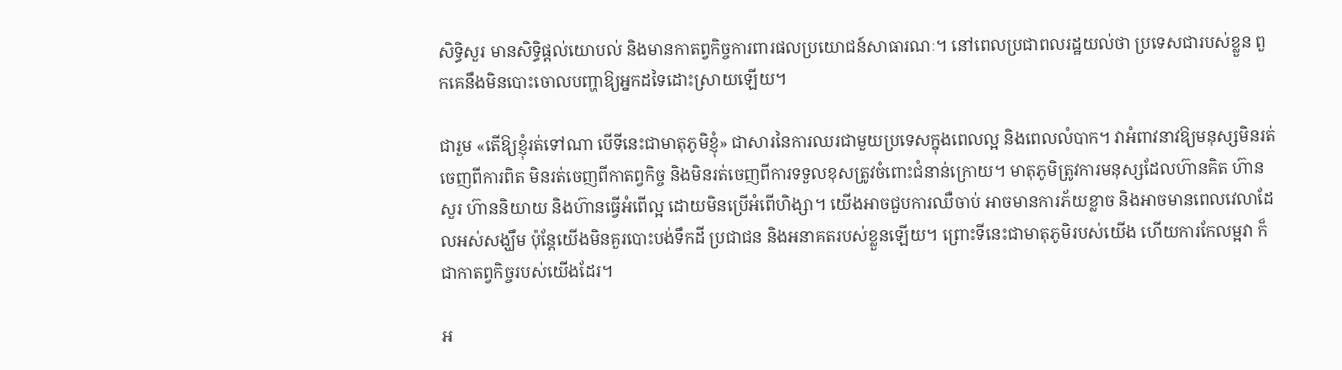សិទ្ធិសួរ មានសិទ្ធិផ្ដល់យោបល់ និងមានកាតព្វកិច្ចការពារផលប្រយោជន៍សាធារណៈ។ នៅពេលប្រជាពលរដ្ឋយល់ថា ប្រទេសជារបស់ខ្លួន ពួកគេនឹងមិនបោះចោលបញ្ហាឱ្យអ្នកដទៃដោះស្រាយឡើយ។

ជារួម «តើឱ្យខ្ញុំរត់ទៅណា បើទីនេះជាមាតុភូមិខ្ញុំ» ជាសារនៃការឈរជាមួយប្រទេសក្នុងពេលល្អ និងពេលលំបាក។ វាអំពាវនាវឱ្យមនុស្សមិនរត់ចេញពីការពិត មិនរត់ចេញពីកាតព្វកិច្ច និងមិនរត់ចេញពីការទទួលខុសត្រូវចំពោះជំនាន់ក្រោយ។ មាតុភូមិត្រូវការមនុស្សដែលហ៊ានគិត ហ៊ានសួរ ហ៊ាននិយាយ និងហ៊ានធ្វើអំពើល្អ ដោយមិនប្រើអំពើហិង្សា។ យើងអាចជួបការឈឺចាប់ អាចមានការភ័យខ្លាច និងអាចមានពេលវេលាដែលអស់សង្ឃឹម ប៉ុន្តែយើងមិនគួរបោះបង់ទឹកដី ប្រជាជន និងអនាគតរបស់ខ្លួនឡើយ។ ព្រោះទីនេះជាមាតុភូមិរបស់យើង ហើយការកែលម្អវា ក៏ជាកាតព្វកិច្ចរបស់យើងដែរ។

អ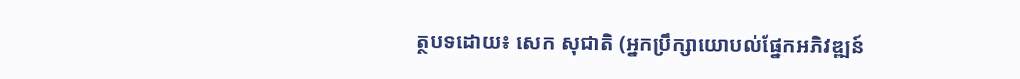ត្ថបទដោយ៖ សេក សុជាតិ (អ្នកប្រឹក្សាយោបល់ផ្នែកអភិវឌ្ឍន៍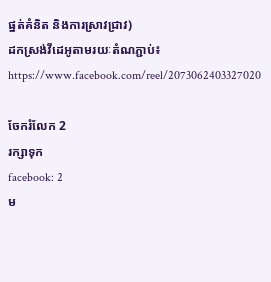ផ្នត់គំនិត និងការស្រាវជ្រាវ)
ដកស្រង់វីដេអូតាមរយៈតំណភ្ជាប់៖ https://www.facebook.com/reel/2073062403327020

ចែករំលែក 2
រក្សាទុក
facebook: 2
ម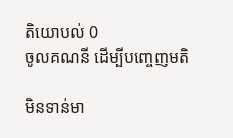តិយោបល់ 0
ចូលគណនី ដើម្បីបញ្ចេញមតិ

មិនទាន់មា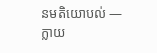នមតិយោបល់ — ក្លាយ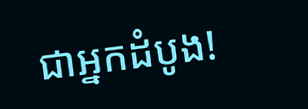ជាអ្នកដំបូង!